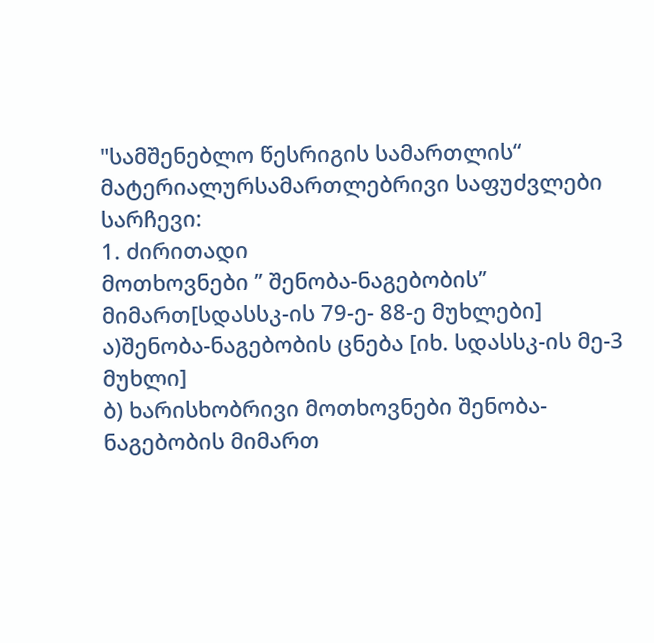"სამშენებლო წესრიგის სამართლის“ მატერიალურსამართლებრივი საფუძვლები
სარჩევი:
1. ძირითადი
მოთხოვნები ’’ შენობა-ნაგებობის’’ მიმართ[სდასსკ-ის 79-ე- 88-ე მუხლები]
ა)შენობა-ნაგებობის ცნება [იხ. სდასსკ-ის მე-3 მუხლი]
ბ) ხარისხობრივი მოთხოვნები შენობა-ნაგებობის მიმართ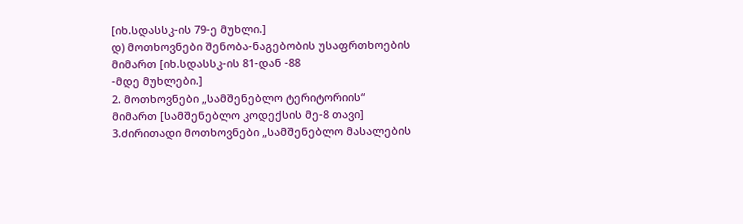[იხ.სდასსკ-ის 79-ე მუხლი.]
დ) მოთხოვნები შენობა-ნაგებობის უსაფრთხოების მიმართ [იხ.სდასსკ-ის 81-დან -88
-მდე მუხლები.]
2. მოთხოვნები „სამშენებლო ტერიტორიის“
მიმართ [სამშენებლო კოდექსის მე-8 თავი]
3.ძირითადი მოთხოვნები „სამშენებლო მასალების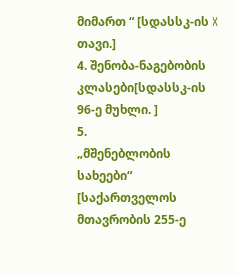მიმართ “ [სდასსკ-ის X თავი.]
4. შენობა-ნაგებობის კლასები[სდასსკ-ის 96-ე მუხლი. ]
5.
„მშენებლობის სახეები“
[საქართველოს მთავრობის 255-ე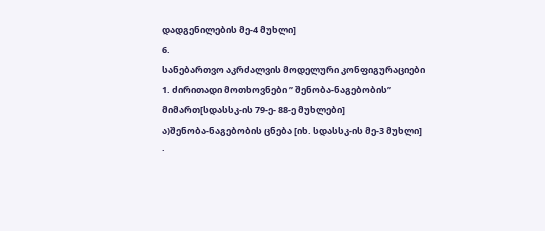დადგენილების მე-4 მუხლი]
6.
სანებართვო აკრძალვის მოდელური კონფიგურაციები
1. ძირითადი მოთხოვნები ’’ შენობა-ნაგებობის’’ მიმართ[სდასსკ-ის 79-ე- 88-ე მუხლები]
ა)შენობა-ნაგებობის ცნება [იხ. სდასსკ-ის მე-3 მუხლი]
·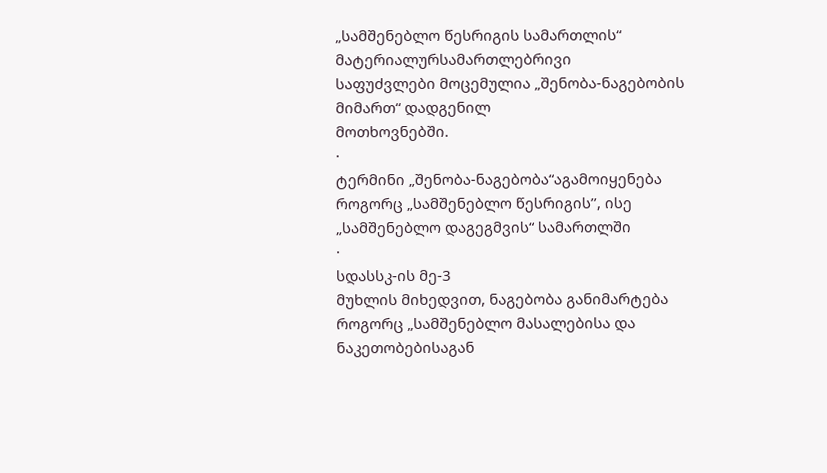„სამშენებლო წესრიგის სამართლის“ მატერიალურსამართლებრივი
საფუძვლები მოცემულია „შენობა-ნაგებობის
მიმართ“ დადგენილ
მოთხოვნებში.
·
ტერმინი „შენობა-ნაგებობა“აგამოიყენება როგორც „სამშენებლო წესრიგის’’, ისე „სამშენებლო დაგეგმვის“ სამართლში
·
სდასსკ-ის მე-3
მუხლის მიხედვით, ნაგებობა განიმარტება როგორც „სამშენებლო მასალებისა და ნაკეთობებისაგან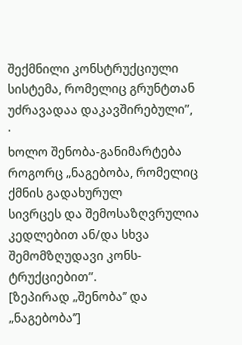შექმნილი კონსტრუქციული სისტემა, რომელიც გრუნტთან უძრავადაა დაკავშირებული”,
·
ხოლო შენობა-განიმარტება
როგორც „ნაგებობა, რომელიც ქმნის გადახურულ
სივრცეს და შემოსაზღვრულია კედლებით ან/და სხვა შემომზღუდავი კონს- ტრუქციებით”.
[ზეპირად „შენობა’’ და „ნაგებობა’’]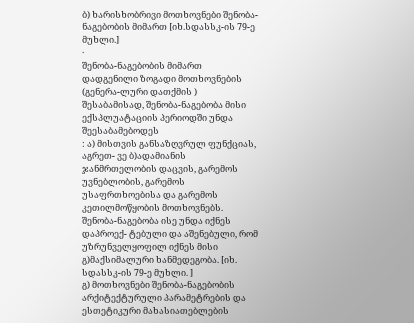ბ) ხარისხობრივი მოთხოვნები შენობა-ნაგებობის მიმართ [იხ.სდასსკ-ის 79-ე მუხლი.]
·
შენობა-ნაგებობის მიმართ დადგენილი ზოგადი მოთხოვნების (გენერა-ლური დათქმის ) შესაბამისად, შენობა-ნაგებობა მისი ექსპლუატაციის პერიოდში უნდა შეესაბამებოდეს
: ა) მისთვის განსაზღვრულ ფუნქციას, აგრეთ- ვე ბ)ადამიანის ჯანმრთელობის დაცვის, გარემოს უვნებლობის, გარემოს უსაფრთხოებისა და გარემოს კეთილმოწყობის მოთხოვნებს.
შენობა-ნაგებობა ისე უნდა იქნეს დაპროექ- ტებული და აშენებული, რომ უზრუნველყოფილ იქნეს მისი გ)მაქსიმალური ხანმედეგობა. [იხ. სდასსკ-ის 79-ე მუხლი. ]
გ) მოთხოვნები შენობა-ნაგებობის არქიტექტურული პარამეტრების და ესთეტიკური მახასიათებლების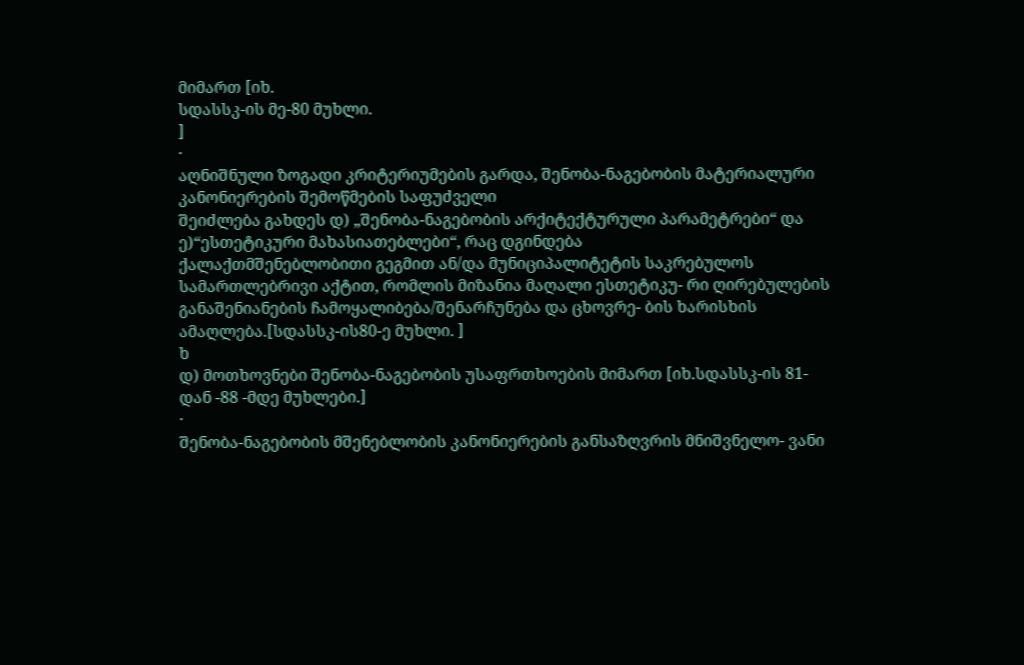მიმართ [იხ.
სდასსკ-ის მე-80 მუხლი.
]
·
აღნიშნული ზოგადი კრიტერიუმების გარდა, შენობა-ნაგებობის მატერიალური კანონიერების შემოწმების საფუძველი
შეიძლება გახდეს დ) „შენობა-ნაგებობის არქიტექტურული პარამეტრები“ და ე)“ესთეტიკური მახასიათებლები“, რაც დგინდება
ქალაქთმშენებლობითი გეგმით ან/და მუნიციპალიტეტის საკრებულოს სამართლებრივი აქტით, რომლის მიზანია მაღალი ესთეტიკუ- რი ღირებულების განაშენიანების ჩამოყალიბება/შენარჩუნება და ცხოვრე- ბის ხარისხის ამაღლება.[სდასსკ-ის80-ე მუხლი. ]
ხ
დ) მოთხოვნები შენობა-ნაგებობის უსაფრთხოების მიმართ [იხ.სდასსკ-ის 81-დან -88 -მდე მუხლები.]
·
შენობა-ნაგებობის მშენებლობის კანონიერების განსაზღვრის მნიშვნელო- ვანი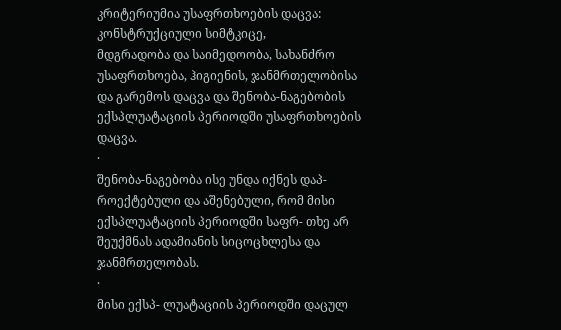კრიტერიუმია უსაფრთხოების დაცვა: კონსტრუქციული სიმტკიცე,
მდგრადობა და საიმედოობა, სახანძრო უსაფრთხოება, ჰიგიენის, ჯანმრთელობისა
და გარემოს დაცვა და შენობა-ნაგებობის ექსპლუატაციის პერიოდში უსაფრთხოების დაცვა.
·
შენობა-ნაგებობა ისე უნდა იქნეს დაპ- როექტებული და აშენებული, რომ მისი ექსპლუატაციის პერიოდში საფრ- თხე არ შეუქმნას ადამიანის სიცოცხლესა და ჯანმრთელობას.
·
მისი ექსპ- ლუატაციის პერიოდში დაცულ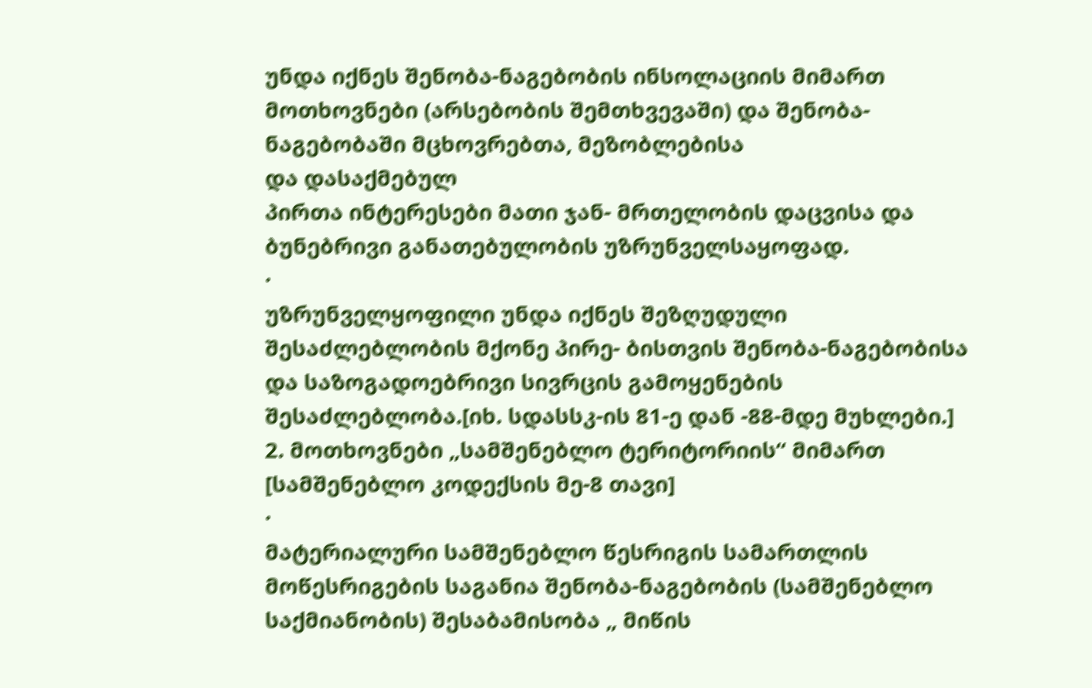უნდა იქნეს შენობა-ნაგებობის ინსოლაციის მიმართ მოთხოვნები (არსებობის შემთხვევაში) და შენობა-ნაგებობაში მცხოვრებთა, მეზობლებისა
და დასაქმებულ
პირთა ინტერესები მათი ჯან- მრთელობის დაცვისა და ბუნებრივი განათებულობის უზრუნველსაყოფად.
·
უზრუნველყოფილი უნდა იქნეს შეზღუდული შესაძლებლობის მქონე პირე- ბისთვის შენობა-ნაგებობისა და საზოგადოებრივი სივრცის გამოყენების შესაძლებლობა.[იხ. სდასსკ-ის 81-ე დან -88-მდე მუხლები.]
2. მოთხოვნები „სამშენებლო ტერიტორიის“ მიმართ [სამშენებლო კოდექსის მე-8 თავი]
·
მატერიალური სამშენებლო წესრიგის სამართლის მოწესრიგების საგანია შენობა-ნაგებობის (სამშენებლო საქმიანობის) შესაბამისობა „ მიწის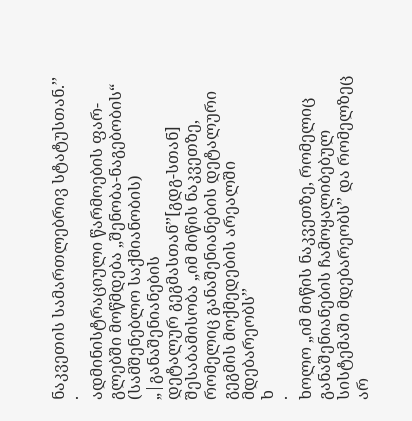ნაკვეთის სამართლებრივ სტატუსთან.’’
·
ადმინისტრაციული წარმოების ფარ-გლებში მოწმდება „შენობა-ნაგებობის“ (სამშენებლო საქმიანობის) „|განაშენიანების
დეტალურ გეგმასთან’’[გდგ-სთან] შესაბამისობა „იმ მიწის ნაკვეთზე, რომელიც განაშენიანების დეტალური გეგმის მოქმედების არეალში მდებარეობს’’
ხ
·
ხოლო „იმ მიწის ნაკვეთზე, რომელიც განაშენიანების ჩამოყალიბებულ
სისტემაში მდებარეობს’’ და რომელზეც
არ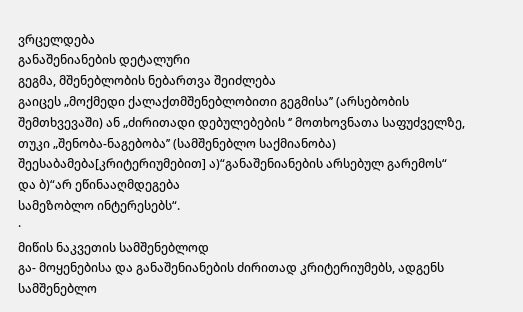ვრცელდება
განაშენიანების დეტალური
გეგმა, მშენებლობის ნებართვა შეიძლება
გაიცეს „მოქმედი ქალაქთმშენებლობითი გეგმისა’’ (არსებობის შემთხვევაში) ან „ძირითადი დებულებების ‘’ მოთხოვნათა საფუძველზე, თუკი „შენობა-ნაგებობა’’ (სამშენებლო საქმიანობა) შეესაბამება[კრიტერიუმებით] ა)“განაშენიანების არსებულ გარემოს“ და ბ)“არ ეწინააღმდეგება
სამეზობლო ინტერესებს“.
·
მიწის ნაკვეთის სამშენებლოდ
გა- მოყენებისა და განაშენიანების ძირითად კრიტერიუმებს, ადგენს სამშენებლო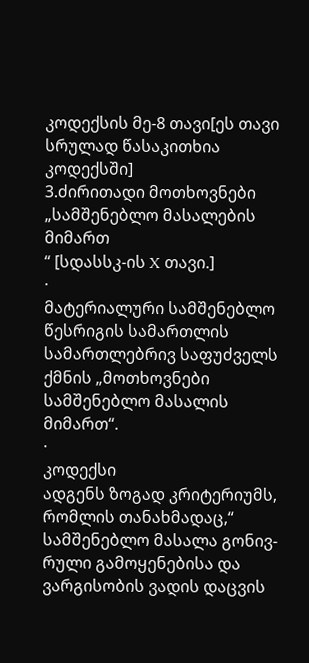კოდექსის მე-8 თავი[ეს თავი სრულად წასაკითხია
კოდექსში]
3.ძირითადი მოთხოვნები „სამშენებლო მასალების მიმართ
“ [სდასსკ-ის X თავი.]
·
მატერიალური სამშენებლო წესრიგის სამართლის სამართლებრივ საფუძველს ქმნის „მოთხოვნები
სამშენებლო მასალის მიმართ“.
·
კოდექსი
ადგენს ზოგად კრიტერიუმს, რომლის თანახმადაც,“ სამშენებლო მასალა გონივ-
რული გამოყენებისა და ვარგისობის ვადის დაცვის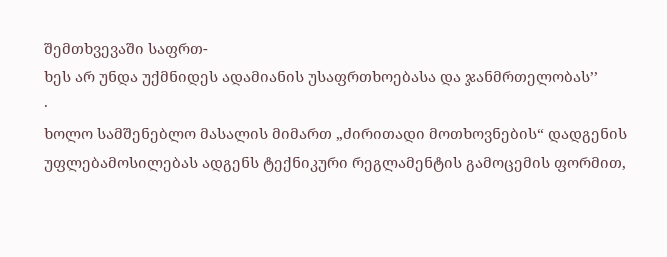შემთხვევაში საფრთ-
ხეს არ უნდა უქმნიდეს ადამიანის უსაფრთხოებასა და ჯანმრთელობას’’
·
ხოლო სამშენებლო მასალის მიმართ „ძირითადი მოთხოვნების“ დადგენის უფლებამოსილებას ადგენს ტექნიკური რეგლამენტის გამოცემის ფორმით,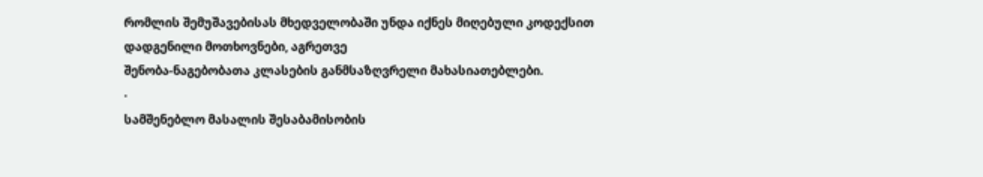რომლის შემუშავებისას მხედველობაში უნდა იქნეს მიღებული კოდექსით დადგენილი მოთხოვნები, აგრეთვე
შენობა-ნაგებობათა კლასების განმსაზღვრელი მახასიათებლები.
·
სამშენებლო მასალის შესაბამისობის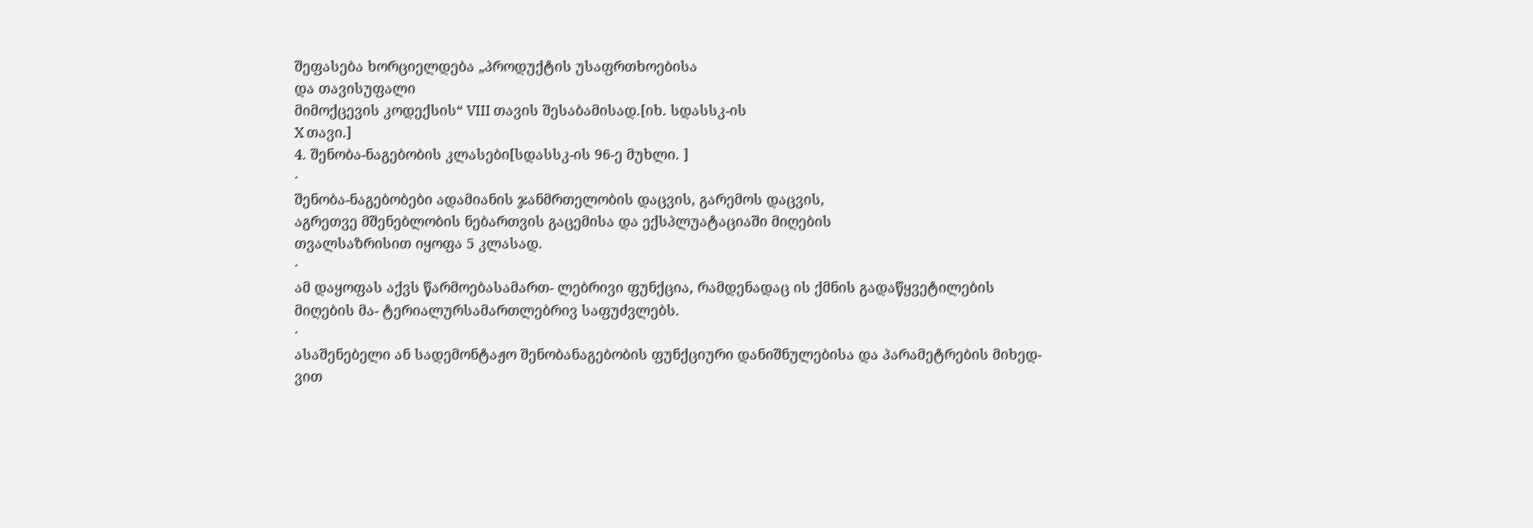შეფასება ხორციელდება „პროდუქტის უსაფრთხოებისა
და თავისუფალი
მიმოქცევის კოდექსის“ VIII თავის შესაბამისად.[იხ. სდასსკ-ის
X თავი.]
4. შენობა-ნაგებობის კლასები[სდასსკ-ის 96-ე მუხლი. ]
·
შენობა-ნაგებობები ადამიანის ჯანმრთელობის დაცვის, გარემოს დაცვის,
აგრეთვე მშენებლობის ნებართვის გაცემისა და ექსპლუატაციაში მიღების
თვალსაზრისით იყოფა 5 კლასად.
·
ამ დაყოფას აქვს წარმოებასამართ- ლებრივი ფუნქცია, რამდენადაც ის ქმნის გადაწყვეტილების მიღების მა- ტერიალურსამართლებრივ საფუძვლებს.
·
ასაშენებელი ან სადემონტაჟო შენობანაგებობის ფუნქციური დანიშნულებისა და პარამეტრების მიხედ-ვით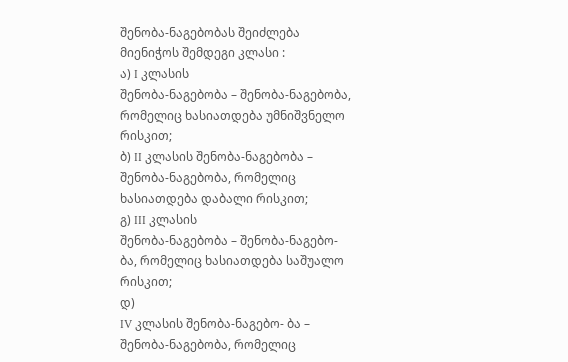შენობა-ნაგებობას შეიძლება
მიენიჭოს შემდეგი კლასი :
ა) I კლასის
შენობა-ნაგებობა – შენობა-ნაგებობა, რომელიც ხასიათდება უმნიშვნელო რისკით;
ბ) II კლასის შენობა-ნაგებობა – შენობა-ნაგებობა, რომელიც ხასიათდება დაბალი რისკით;
გ) III კლასის
შენობა-ნაგებობა – შენობა-ნაგებო-
ბა, რომელიც ხასიათდება საშუალო რისკით;
დ)
IV კლასის შენობა-ნაგებო- ბა –
შენობა-ნაგებობა, რომელიც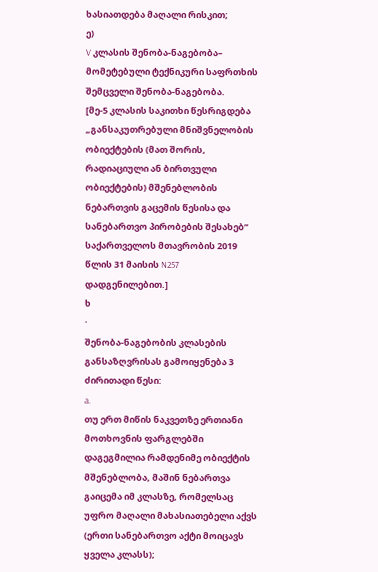ხასიათდება მაღალი რისკით;
ე)
V კლასის შენობა-ნაგებობა–
მომეტებული ტექნიკური საფრთხის შემცველი შენობა-ნაგებობა.
[მე-5 კლასის საკითხი წესრიგდება „განსაკუთრებული მნიშვნელობის ობიექტების (მათ შორის,
რადიაციული ან ბირთვული ობიექტების) მშენებლობის
ნებართვის გაცემის წესისა და სანებართვო პირობების შესახებ” საქართველოს მთავრობის 2019 წლის 31 მაისის N257 დადგენილებით.]
ხ
·
შენობა-ნაგებობის კლასების განსაზღვრისას გამოიყენება 3 ძირითადი წესი:
a.
თუ ერთ მიწის ნაკვეთზე ერთიანი მოთხოვნის ფარგლებში დაგეგმილია რამდენიმე ობიექტის მშენებლობა, მაშინ ნებართვა გაიცემა იმ კლასზე, რომელსაც უფრო მაღალი მახასიათებელი აქვს (ერთი სანებართვო აქტი მოიცავს ყველა კლასს);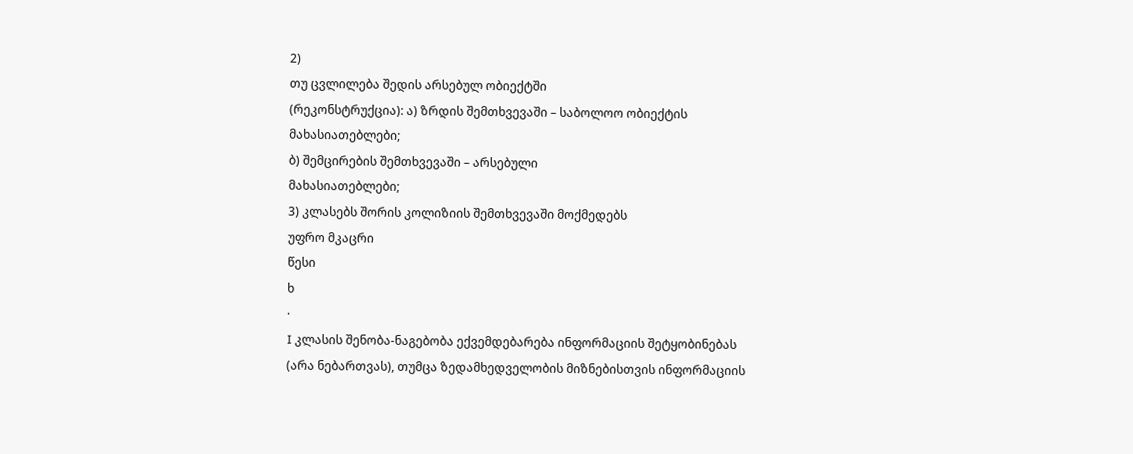2)
თუ ცვლილება შედის არსებულ ობიექტში
(რეკონსტრუქცია): ა) ზრდის შემთხვევაში – საბოლოო ობიექტის მახასიათებლები;
ბ) შემცირების შემთხვევაში – არსებული
მახასიათებლები;
3) კლასებს შორის კოლიზიის შემთხვევაში მოქმედებს
უფრო მკაცრი
წესი
ხ
·
I კლასის შენობა-ნაგებობა ექვემდებარება ინფორმაციის შეტყობინებას (არა ნებართვას), თუმცა ზედამხედველობის მიზნებისთვის ინფორმაციის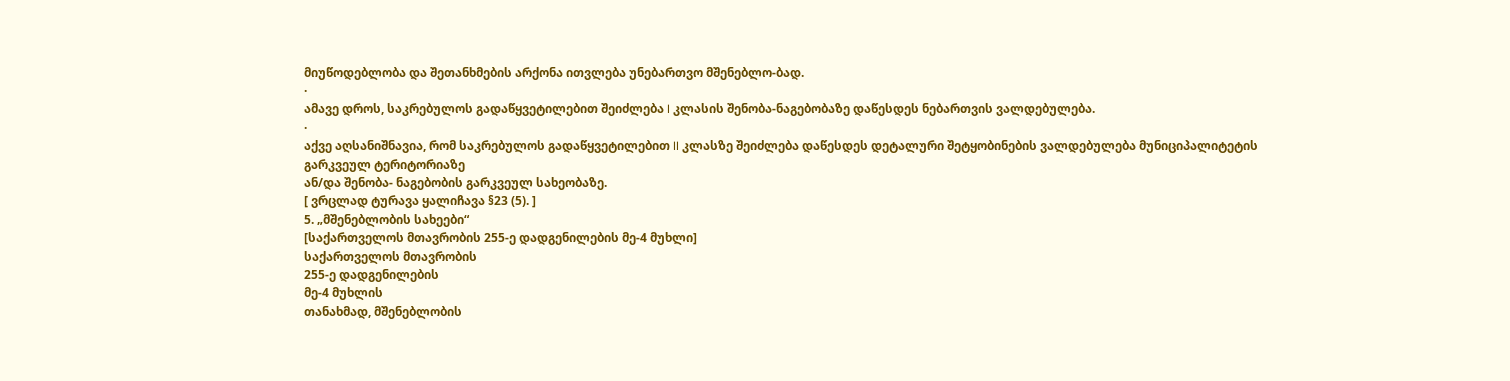მიუწოდებლობა და შეთანხმების არქონა ითვლება უნებართვო მშენებლო-ბად.
·
ამავე დროს, საკრებულოს გადაწყვეტილებით შეიძლება I კლასის შენობა-ნაგებობაზე დაწესდეს ნებართვის ვალდებულება.
·
აქვე აღსანიშნავია, რომ საკრებულოს გადაწყვეტილებით II კლასზე შეიძლება დაწესდეს დეტალური შეტყობინების ვალდებულება მუნიციპალიტეტის გარკვეულ ტერიტორიაზე
ან/და შენობა- ნაგებობის გარკვეულ სახეობაზე.
[ ვრცლად ტურავა ყალიჩავა §23 (5). ]
5. „მშენებლობის სახეები“
[საქართველოს მთავრობის 255-ე დადგენილების მე-4 მუხლი]
საქართველოს მთავრობის
255-ე დადგენილების
მე-4 მუხლის
თანახმად, მშენებლობის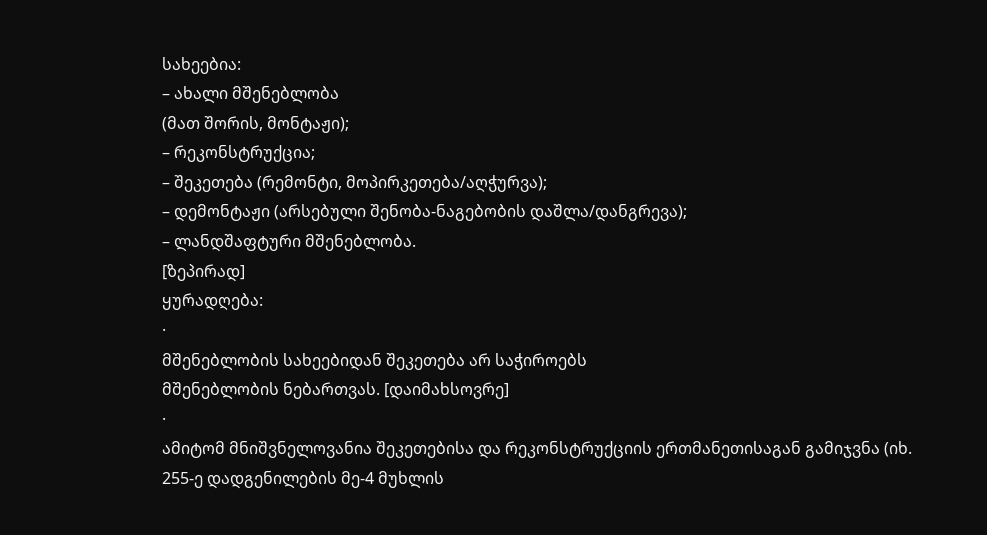სახეებია:
– ახალი მშენებლობა
(მათ შორის, მონტაჟი);
– რეკონსტრუქცია;
– შეკეთება (რემონტი, მოპირკეთება/აღჭურვა);
– დემონტაჟი (არსებული შენობა-ნაგებობის დაშლა/დანგრევა);
– ლანდშაფტური მშენებლობა.
[ზეპირად]
ყურადღება:
·
მშენებლობის სახეებიდან შეკეთება არ საჭიროებს
მშენებლობის ნებართვას. [დაიმახსოვრე]
·
ამიტომ მნიშვნელოვანია შეკეთებისა და რეკონსტრუქციის ერთმანეთისაგან გამიჯვნა (იხ. 255-ე დადგენილების მე-4 მუხლის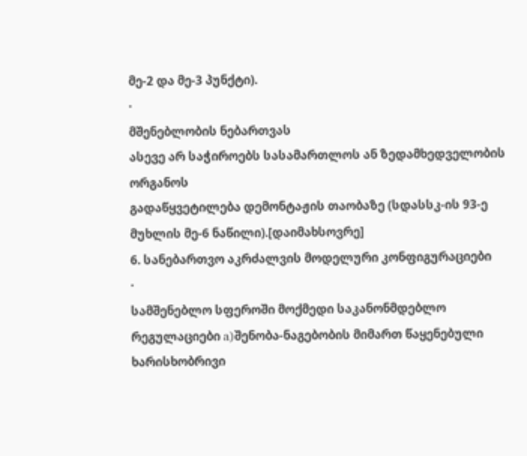მე-2 და მე-3 პუნქტი).
·
მშენებლობის ნებართვას
ასევე არ საჭიროებს სასამართლოს ან ზედამხედველობის ორგანოს
გადაწყვეტილება დემონტაჟის თაობაზე (სდასსკ-ის 93-ე მუხლის მე-6 ნაწილი).[დაიმახსოვრე]
6. სანებართვო აკრძალვის მოდელური კონფიგურაციები
·
სამშენებლო სფეროში მოქმედი საკანონმდებლო რეგულაციები a)შენობა-ნაგებობის მიმართ წაყენებული ხარისხობრივი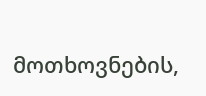მოთხოვნების,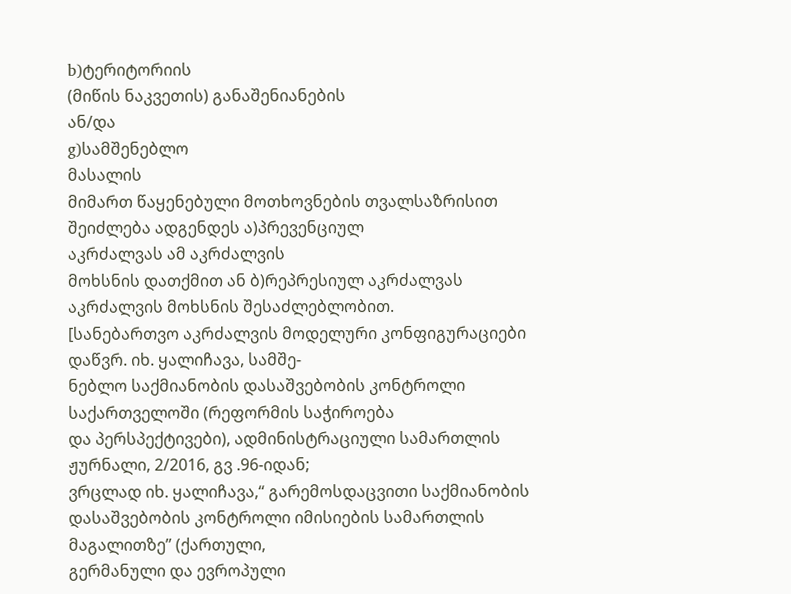b)ტერიტორიის
(მიწის ნაკვეთის) განაშენიანების
ან/და
g)სამშენებლო
მასალის
მიმართ წაყენებული მოთხოვნების თვალსაზრისით შეიძლება ადგენდეს ა)პრევენციულ
აკრძალვას ამ აკრძალვის
მოხსნის დათქმით ან ბ)რეპრესიულ აკრძალვას აკრძალვის მოხსნის შესაძლებლობით.
[სანებართვო აკრძალვის მოდელური კონფიგურაციები დაწვრ. იხ. ყალიჩავა, სამშე-
ნებლო საქმიანობის დასაშვებობის კონტროლი საქართველოში (რეფორმის საჭიროება
და პერსპექტივები), ადმინისტრაციული სამართლის ჟურნალი, 2/2016, გვ .96-იდან;
ვრცლად იხ. ყალიჩავა,“ გარემოსდაცვითი საქმიანობის
დასაშვებობის კონტროლი იმისიების სამართლის მაგალითზე’’ (ქართული,
გერმანული და ევროპული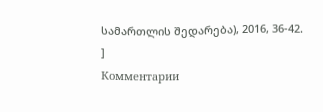სამართლის შედარება), 2016, 36-42.
]
Комментарии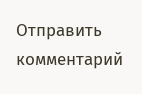Отправить комментарий